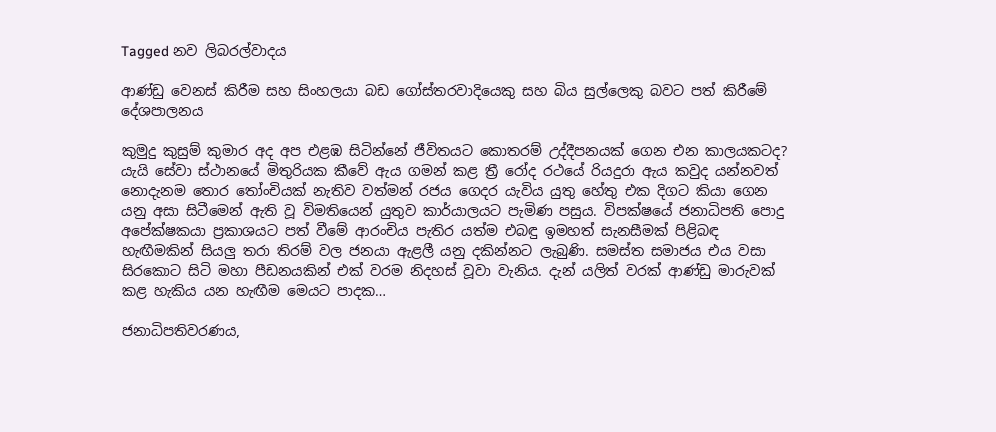Tagged නව ලිබරල්වාදය

ආණ්ඩු වෙනස් කිරීම සහ සිංහලයා බඩ ගෝස්තරවාදියෙකු සහ බිය සුල්ලෙකු බවට පත් කිරීමේ දේශපාලනය

කුමුදු කුසුම් කුමාර අද අප එළඹ සිටින්නේ ජීවිතයට කොතරම් උද්දීපනයක් ගෙන එන කාලයකටද? යැයි සේවා ස්ථානයේ මිතුරියක කීවේ ඇය ගමන් කළ ත්‍රී රෝද රථයේ රියදුරා ඇය කවුද යන්නවත් නොදැනම තොර තෝංචියක් නැතිව වත්මන් රජය ගෙදර යැවිය යුතු හේතු එක දිගට කියා ගෙන යනු අසා සිටීමෙන් ඇති වූ විමතියෙන් යුතුව කාර්යාලයට පැමිණ පසුය. විපක්ෂයේ ජනාධිපති පොදු අපේක්ෂකයා ප්‍රකාශයට පත් වීමේ ආරංචිය පැතිර යත්ම එබඳු ඉමහත් සැනසීමක් පිළිබඳ හැඟීමකින් සියලු තරා තිරම් වල ජනයා ඇළලී යනු දකින්නට ලැබුණි. සමස්ත සමාජය එය වසා සිරකොට සිටි මහා පීඩනයකින් එක් වරම නිදහස් වූවා වැනිය. දැන් යලිත් වරක් ආණ්ඩු මාරුවක් කළ හැකිය යන හැඟීම මෙයට පාදක…

ජනාධිපතිවරණය,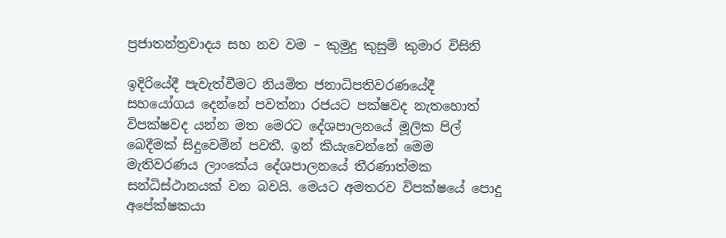ප්‍රජාතන්ත්‍රවාදය සහ නව වම – කුමුදු කුසුම් කුමාර විසිනි

ඉදිරියේදී පැවැත්වීමට නියමිත ජනාධිපතිවරණයේදී සහයෝගය දෙන්නේ පවත්නා රජයට පක්ෂවද නැතහොත් විපක්ෂවද යන්න මත මෙරට දේශපාලනයේ මූලික පිල් බෙදීමක් සිදුවෙමින් පවතී. ඉන් කියැවෙන්නේ මෙම මැතිවරණය ලාංකේය දේශපාලනයේ තීරණාත්මක සන්ධිස්ථානයක් වන බවයි. මෙයට අමතරව විපක්ෂයේ පොදු අපේක්ෂකයා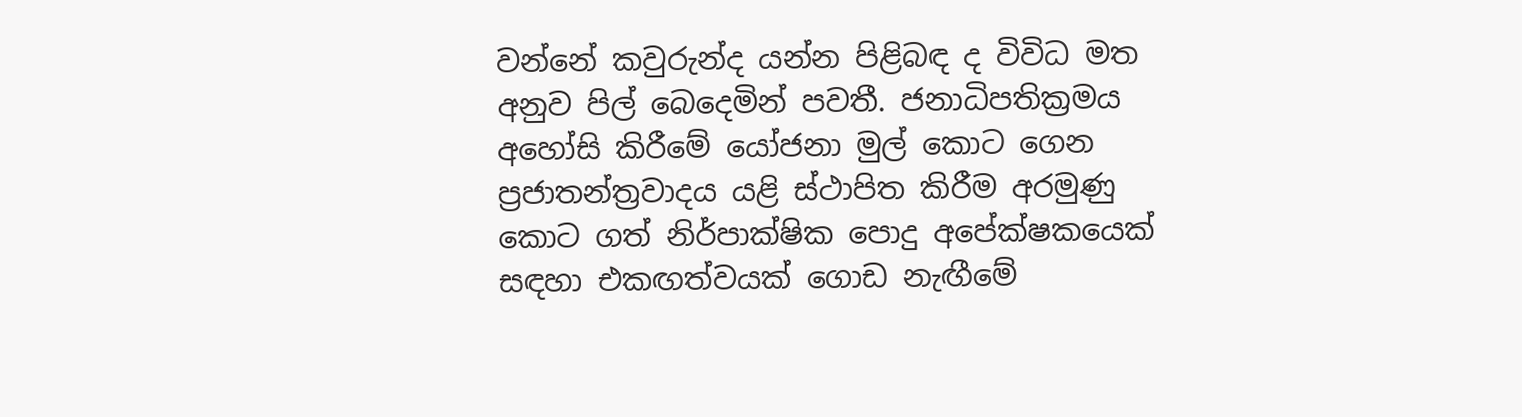වන්නේ කවුරුන්ද යන්න පිළිබඳ ද විවිධ මත අනුව පිල් බෙදෙමින් පවතී. ජනාධිපතික්‍රමය අහෝසි කිරීමේ යෝජනා මුල් කොට ගෙන ප්‍රජාතන්ත්‍රවාදය යළි ස්ථාපිත කිරීම අරමුණු කොට ගත් නිර්පාක්ෂික පොදු අපේක්ෂකයෙක් සඳහා එකඟත්වයක් ගොඩ නැඟීමේ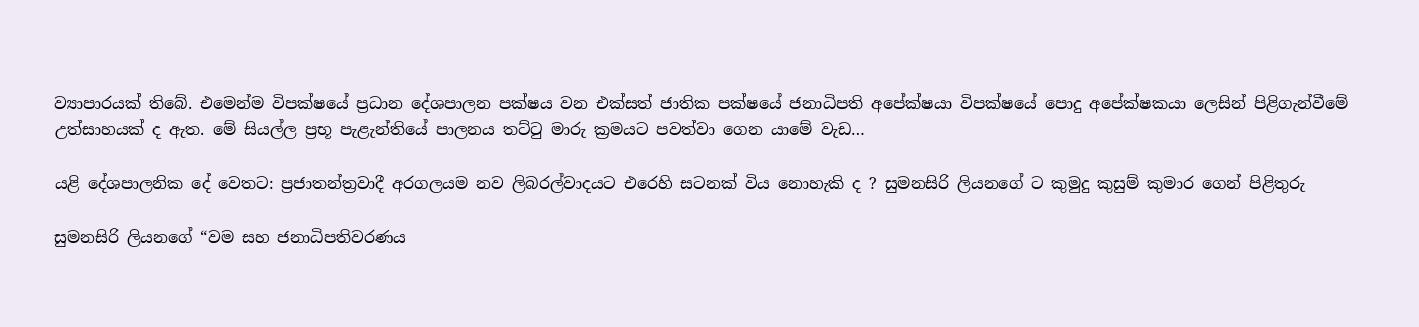ව්‍යාපාරයක් තිබේ. එමෙන්ම විපක්ෂයේ ප්‍රධාන දේශපාලන පක්ෂය වන එක්සත් ජාතික පක්ෂයේ ජනාධිපති අපේක්ෂයා විපක්ෂයේ පොදු අපේක්ෂකයා ලෙසින් පිළිගැන්වීමේ උත්සාහයක් ද ඇත. මේ සියල්ල ප්‍රභූ පැළැන්තියේ පාලනය තට්ටු මාරු ක්‍රමයට පවත්වා ගෙන යාමේ වැඩ…

යළි දේශපාලනික දේ වෙතට: ප්‍රජාතන්ත්‍රවාදී අරගලයම නව ලිබරල්වාදයට එරෙහි සටනක් විය නොහැකි ද ? සුමනසිරි ලියනගේ ට කුමුදු කුසුම් කුමාර ගෙන් පිළිතුරු

සුමනසිරි ලියනගේ “වම සහ ජනාධිපතිවරණය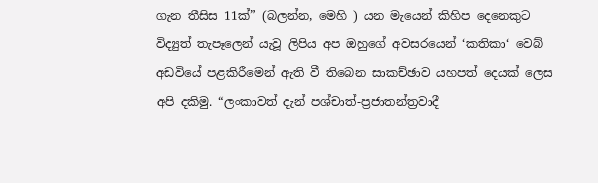ගැන තීසිස 11ක්” (බලන්න, මෙහි ) යන මැයෙන් කිහිප දෙනෙකුට විද්‍යුත් තැපෑලෙන් යැවූ ලිපිය අප ඔහුගේ අවසරයෙන් ‘කතිකා‘ වෙබ් අඩවියේ පළකිරීමෙන් ඇති වී තිබෙන සාකච්ඡාව යහපත් දෙයක් ලෙස අපි දකිමු. “ලංකාවත් දැන් පශ්චාත්-ප්‍රජාතන්ත්‍රවාදී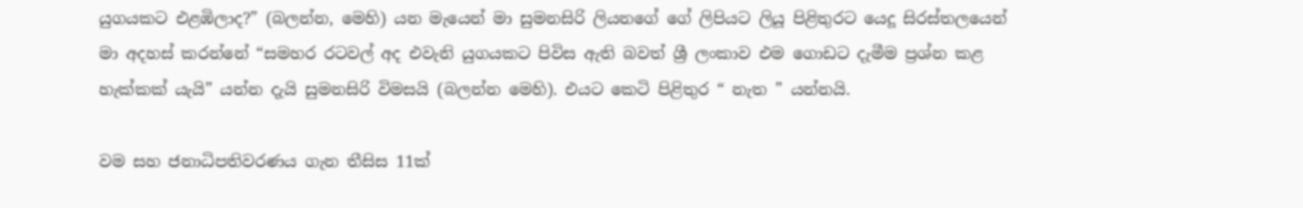යුගයකට එළඹිලාද?” (බලන්න, මෙහි) යන මැයෙන් මා සුමනසිරි ලියනගේ ගේ ලිපියට ලියූ පිළිතුරට යෙදූ සිරස්තලයෙන් මා අදහස් කරන්නේ “සමහර රටවල් අද එවැනි යුගයකට පිවිස ඇති බවත් ශ්‍රී ලංකාව එම ගොඩට දැමීම ප්‍රශ්න කළ හැක්කක් යැයි” යන්න දැයි සුමනසිරි විමසයි (බලන්න මෙහි). එයට කෙටි පිළිතුර “ නැත ” යන්නයි.

වම සහ ජනාධිපතිවරණය ගැන තීසිස 11ක්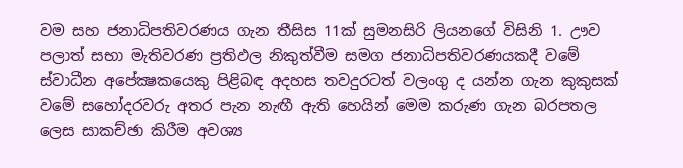වම සහ ජනාධිපතිවරණය ගැන තීසිස 11ක් සුමනසිරි ලියනගේ විසිනි 1. ඌව පලාත් සභා මැතිවරණ ප්‍රතිඵල නිකුත්වීම සමග ජනාධිපතිවරණයකදී වමේ ස්වාධීන අපේක්‍ෂකයෙකු පිළිබඳ අදහස තවදුරටත් වලංගු ද යන්න ගැන කුකුසක් වමේ සහෝදරවරු අතර පැන නැඟී ඇති හෙයින් මෙම කරුණ ගැන බරපතල ලෙස සාකච්ඡා කිරීම අවශ්‍ය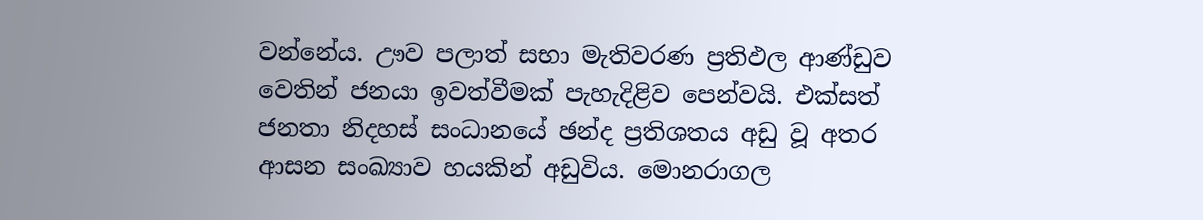වන්නේය. ඌව පලාත් සභා මැතිවරණ ප්‍රතිඵල ආණ්ඩුව වෙතින් ජනයා ඉවත්වීමක් පැහැදිළිව පෙන්වයි. එක්සත් ජනතා නිදහස් සංධානයේ ඡන්ද ප්‍රතිශතය අඩු වූ අතර ආසන සංඛ්‍යාව හයකින් අඩුවිය. මොනරාගල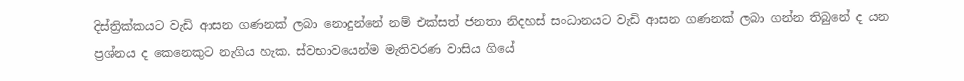දිස්ත්‍රික්කයට වැඩි ආසන ගණනක් ලබා නොදුන්නේ නම් එක්සත් ජනතා නිදහස් සංධානයට වැඩි ආසන ගණනක් ලබා ගන්න තිබුනේ ද යන ප්‍රශ්නය ද කෙනෙකුට නැගිය හැක. ස්වභාවයෙන්ම මැතිවරණ වාසිය ගියේ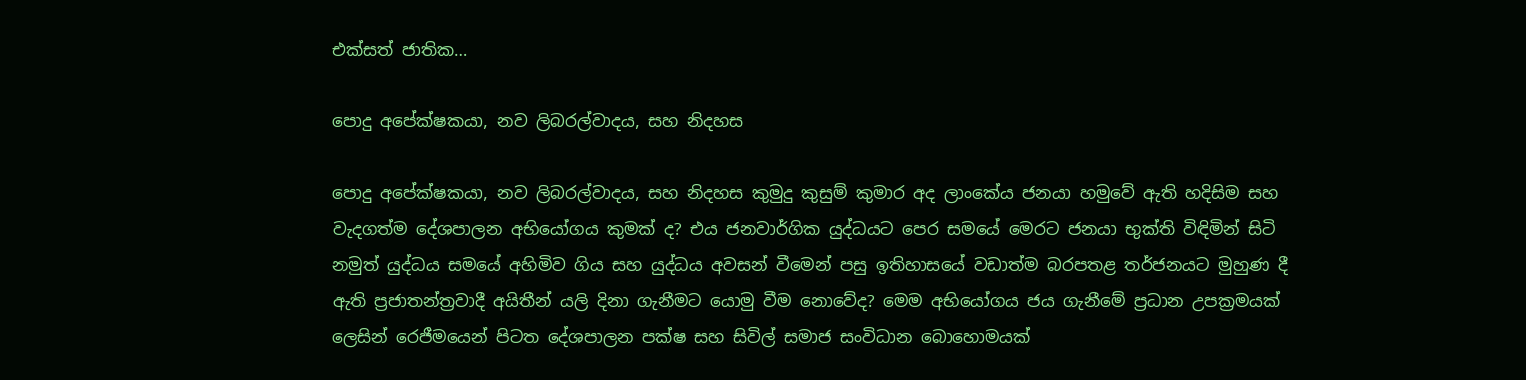එක්සත් ජාතික…

පොදු අපේක්ෂකයා, නව ලිබරල්වාදය, සහ නිදහස

පොදු අපේක්ෂකයා, නව ලිබරල්වාදය, සහ නිදහස කුමුදු කුසුම් කුමාර අද ලාංකේය ජනයා හමුවේ ඇති හදිසිම සහ වැදගත්ම දේශපාලන අභියෝගය කුමක් ද? එය ජනවාර්ගික යුද්ධයට පෙර සමයේ මෙරට ජනයා භුක්ති විඳිමින් සිටි නමුත් යුද්ධය සමයේ අහිමිව ගිය සහ යුද්ධය අවසන් වීමෙන් පසු ඉතිහාසයේ වඩාත්ම බරපතළ තර්ජනයට මුහුණ දී ඇති ප්‍රජාතන්ත්‍රවාදී අයිතීන් යලි දිනා ගැනීමට යොමු වීම නොවේද? මෙම අභියෝගය ජය ගැනීමේ ප්‍රධාන උපක්‍රමයක් ලෙසින් රෙජීමයෙන් පිටත දේශපාලන පක්ෂ සහ සිවිල් සමාජ සංවිධාන බොහොමයක්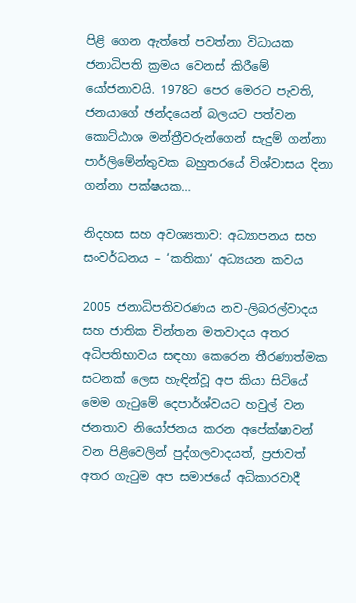පිළි ගෙන ඇත්තේ පවත්නා විධායක ජනාධිපති ක්‍රමය වෙනස් කිරීමේ යෝජනාවයි. 1978ට පෙර මෙරට පැවති, ජනයාගේ ඡන්දයෙන් බලයට පත්වන කොට්ඨාශ මන්ත්‍රීවරුන්ගෙන් සැදුම් ගන්නා පාර්ලිමේන්තුවක බහුතරයේ විශ්වාසය දිනා ගන්නා පක්ෂයක…

නිදහස සහ අවශ්‍යතාව: අධ්‍යාපනය සහ සංවර්ධනය – ‘කතිකා‘ අධ්‍යයන කවය

2005 ජනාධිපතිවරණය නව-ලිබරල්වාදය සහ ජාතික චින්තන මතවාදය අතර අධිපතිභාවය සඳහා කෙරෙන තීරණාත්මක සටනක් ලෙස හැඳින්වූ අප කියා සිටියේ මෙම ගැටුමේ දෙපාර්ශ්වයට හවුල් වන ජනතාව නියෝජනය කරන අපේක්ෂාවන් වන පිළිවෙලින් පුද්ගලවාදයත්, ප්‍රජාවත් අතර ගැටුම අප සමාජයේ අධිකාරවාදී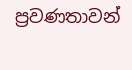ප්‍රවණතාවන්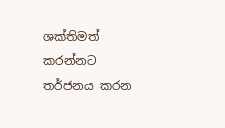ශක්තිමත් කරන්නට තර්ජනය කරන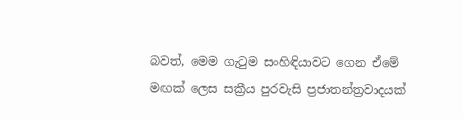බවත්, මෙම ගැටුම සංහිඳියාවට ගෙන ඒමේ මඟක් ලෙස සක්‍රීය පුරවැසි ප්‍රජාතන්ත්‍රවාදයක්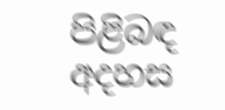පිළිබඳ අදහස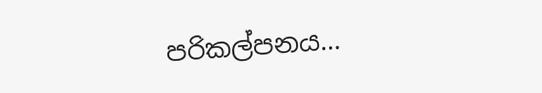පරිකල්පනය…